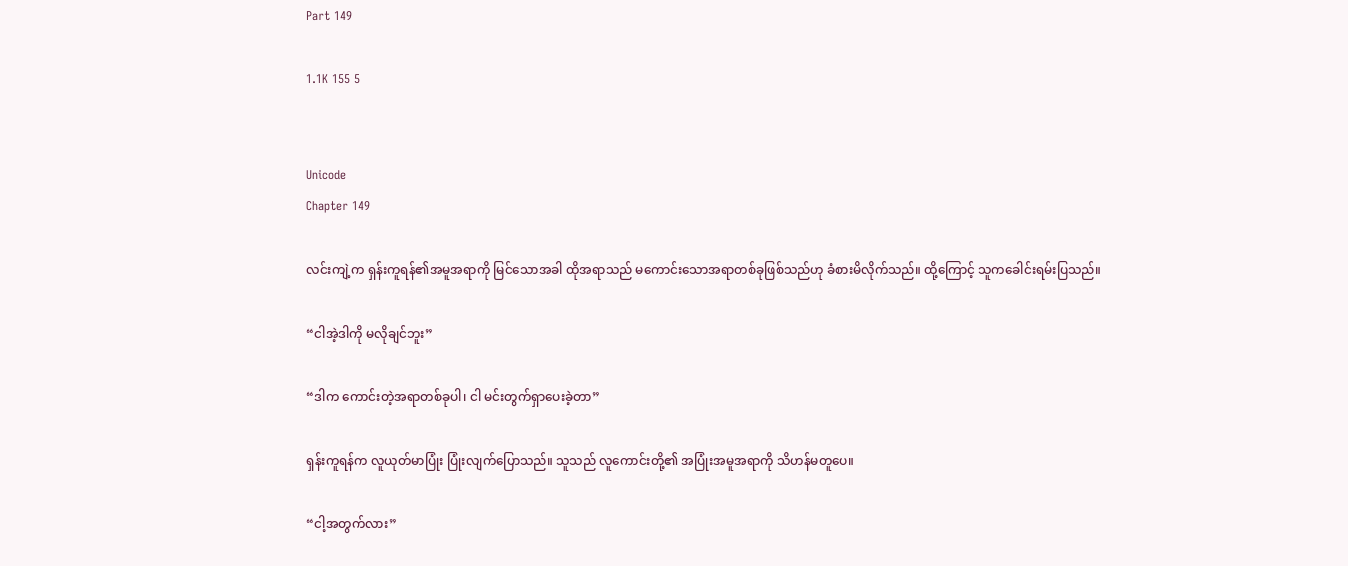Part 149

1.1K 155 5


Unicode
Chapter 149

လင်းကျဲ့က ရှန်းကူရန်၏အမူအရာကို မြင်သောအခါ ထိုအရာသည် မကောင်းသောအရာတစ်ခုဖြစ်သည်ဟု ခံစားမိလိုက်သည်။ ထို့ကြောင့် သူကခေါင်းရမ်းပြသည်။

“ငါအဲ့ဒါကို မလိုချင်ဘူး”

“ဒါက ကောင်းတဲ့အရာတစ်ခုပါ၊ ငါ မင်းတွက်ရှာပေးခဲ့တာ”

ရှန်းကူရန်က လူယုတ်မာပြုံး ပြုံးလျက်ပြောသည်။ သူသည် လူကောင်းတို့၏ အပြုံးအမူအရာကို သိဟန်မတူပေ။

“ငါ့အတွက်လား”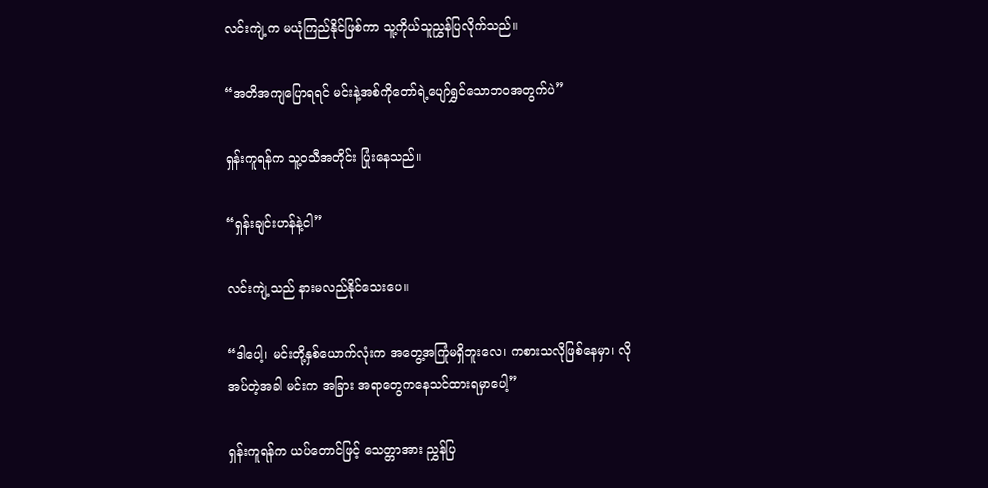လင်းကျဲ့က မယုံကြည်နိုင်ဖြစ်ကာ သူ့ကိုယ်သူညွှန်ပြလိုက်သည်။

“အတိအကျပြောရရင် မင်းနဲ့အစ်ကိုတော်ရဲ့ပျော်ရွှင်သောဘဝအတွက်ပဲ”

ရှန်းကူရန်က သူ့ဝသီအတိုင်း ပြုံးနေသည်။

“ရှန်းချင်းဟန်နဲ့ငါ”

လင်းကျဲ့သည် နားမလည်နိုင်သေးပေ။

“ဒါပေါ့၊ မင်းတို့နှစ်ယောက်လုံးက အတွေ့အကြုံမရှိဘူးလေ၊ ကစားသလိုဖြစ်နေမှာ၊ လိုအပ်တဲ့အခါ မင်းက အခြား အရာတွေကနေသင်ထားရမှာပေါ့”

ရှန်းကူရန်က ယပ်တောင်ဖြင့် သေတ္တာအား ညွှန်ပြ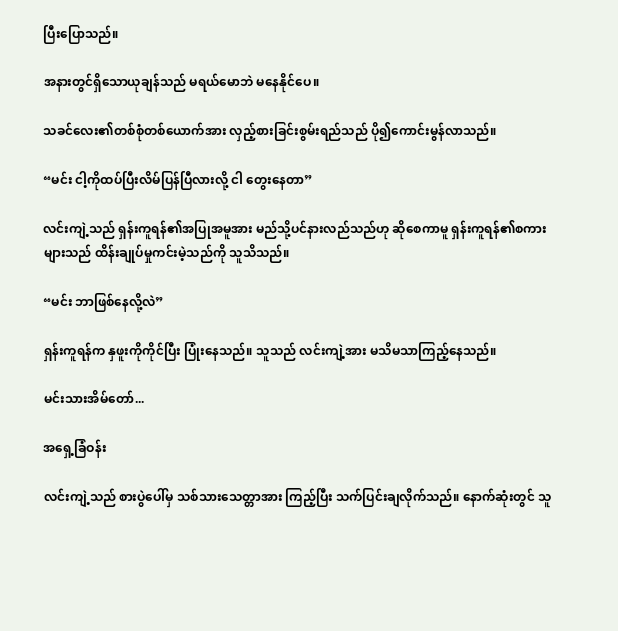ပြီးပြောသည်။

အနားတွင်ရှိသောယုချန်သည် မရယ်မောဘဲ မနေနိုင်ပေ။

သခင်လေး၏တစ်စုံတစ်ယောက်အား လှည့်စားခြင်းစွမ်းရည်သည် ပို၍ကောင်းမွန်လာသည်။

“မင်း ငါ့ကိုထပ်ပြီးလိမ်ပြန်ပြီလားလို့ ငါ တွေးနေတာ”

လင်းကျဲ့သည် ရှန်းကူရန်၏အပြုအမူအား မည်သို့ပင်နားလည်သည်ဟု ဆိုစေကာမူ ရှန်းကူရန်၏စကားများသည် ထိန်းချုပ်မှုကင်းမဲ့သည်ကို သူသိသည်။

“မင်း ဘာဖြစ်နေလို့လဲ”

ရှန်းကူရန်က နှဖူးကိုကိုင်ပြီး ပြုံးနေသည်။ သူသည် လင်းကျဲ့အား မသိမသာကြည့်နေသည်။

မင်းသားအိမ်တော်...

အရှေ့ခြံဝန်း

လင်းကျဲ့သည် စားပွဲပေါ်မှ သစ်သားသေတ္တာအား ကြည့်ပြီး သက်ပြင်းချလိုက်သည်။ နောက်ဆုံးတွင် သူ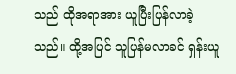သည် ထိုအရာအား ယူပြီးပြန်လာခဲ့သည်။ ထို့အပြင် သူပြန်မလာခင် ရှန်းယူ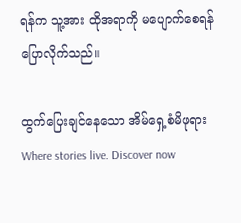ရန်က သူ့အား ထိုအရာကို မပျောက်စေရန် ပြောလိုက်သည်။

ထွက်ပြေးချင်နေသော အိမ်ရှေ့စံမိဖုရားWhere stories live. Discover now